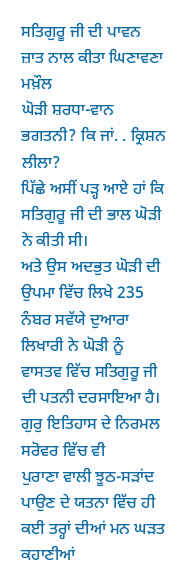ਸਤਿਗੁਰੂ ਜੀ ਦੀ ਪਾਵਨ ਜ਼ਾਤ ਨਾਲ ਕੀਤਾ ਘਿਣਾਵਣਾ ਮਖ਼ੌਲ
ਘੋੜੀ ਸ਼ਰਧਾ-ਵਾਨ ਭਗਤਨੀ? ਕਿ ਜਾਂ. . ਕ੍ਰਿਸ਼ਨ ਲੀਲਾ?
ਪਿੱਛੇ ਅਸੀਂ ਪੜ੍ਹ ਆਏ ਹਾਂ ਕਿ ਸਤਿਗੁਰੂ ਜੀ ਦੀ ਭਾਲ ਘੋੜੀ ਨੇ ਕੀਤੀ ਸੀ।
ਅਤੇ ਉਸ ਅਦਭੁਤ ਘੋੜੀ ਦੀ ਉਪਮਾ ਵਿੱਚ ਲਿਖੇ 235 ਨੰਬਰ ਸਵੱਯੇ ਦੁਆਰਾ ਲਿਖਾਰੀ ਨੇ ਘੋੜੀ ਨੂੰ
ਵਾਸਤਵ ਵਿੱਚ ਸਤਿਗੁਰੂ ਜੀ ਦੀ ਪਤਨੀ ਦਰਸਾਇਆ ਹੈ। ਗੁਰੁ ਇਤਿਹਾਸ ਦੇ ਨਿਰਮਲ ਸਰੋਵਰ ਵਿੱਚ ਵੀ
ਪੁਰਾਣਾ ਵਾਲੀ ਝੂਠ-ਸੜਾਂਦ ਪਾਉਣ ਦੇ ਯਤਨਾ ਵਿੱਚ ਹੀ ਕਈ ਤਰ੍ਹਾਂ ਦੀਆਂ ਮਨ ਘੜਤ ਕਹਾਣੀਆਂ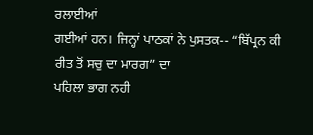ਰਲਾਈਆਂ
ਗਈਆਂ ਹਨ। ਜਿਨ੍ਹਾਂ ਪਾਠਕਾਂ ਨੇ ਪੁਸਤਕ-- “ਬਿੱਪ੍ਰਨ ਕੀ ਰੀਤ ਤੋਂ ਸਚੁ ਦਾ ਮਾਰਗ” ਦਾ
ਪਹਿਲਾ ਭਾਗ ਨਹੀ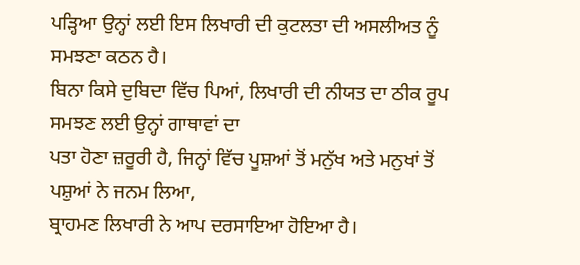ਪੜ੍ਹਿਆ ਉਨ੍ਹਾਂ ਲਈ ਇਸ ਲਿਖਾਰੀ ਦੀ ਕੁਟਲਤਾ ਦੀ ਅਸਲੀਅਤ ਨੂੰ ਸਮਝਣਾ ਕਠਨ ਹੈ।
ਬਿਨਾ ਕਿਸੇ ਦੁਬਿਦਾ ਵਿੱਚ ਪਿਆਂ, ਲਿਖਾਰੀ ਦੀ ਨੀਯਤ ਦਾ ਠੀਕ ਰੂਪ ਸਮਝਣ ਲਈ ਉਨ੍ਹਾਂ ਗਾਥਾਵਾਂ ਦਾ
ਪਤਾ ਹੋਣਾ ਜ਼ਰੂਰੀ ਹੈ, ਜਿਨ੍ਹਾਂ ਵਿੱਚ ਪੂਸ਼ਆਂ ਤੋਂ ਮਨੁੱਖ ਅਤੇ ਮਨੁਖਾਂ ਤੋਂ ਪਸ਼ੁਆਂ ਨੇ ਜਨਮ ਲਿਆ,
ਬ੍ਰਾਹਮਣ ਲਿਖਾਰੀ ਨੇ ਆਪ ਦਰਸਾਇਆ ਹੋਇਆ ਹੈ।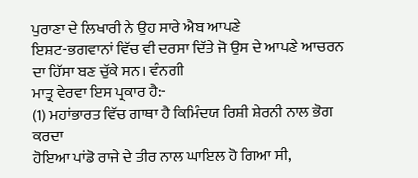ਪੁਰਾਣਾ ਦੇ ਲਿਖਾਰੀ ਨੇ ਉਹ ਸਾਰੇ ਐਬ ਆਪਣੇ
ਇਸ਼ਟ-ਭਗਵਾਨਾਂ ਵਿੱਚ ਵੀ ਦਰਸਾ ਦਿੱਤੇ ਜੋ ਉਸ ਦੇ ਆਪਣੇ ਆਚਰਨ ਦਾ ਹਿੱਸਾ ਬਣ ਚੁੱਕੇ ਸਨ। ਵੰਨਗੀ
ਮਾਤ੍ਰ ਵੇਰਵਾ ਇਸ ਪ੍ਰਕਾਰ ਹੈ:-
(1) ਮਹਾਂਭਾਰਤ ਵਿੱਚ ਗਾਥਾ ਹੈ ਕਿਮਿੰਦਯ ਰਿਸ਼ੀ ਸ਼ੇਰਨੀ ਨਾਲ ਭੋਗ ਕਰਦਾ
ਹੋਇਆ ਪਾਂਡੋ ਰਾਜੇ ਦੇ ਤੀਰ ਨਾਲ ਘਾਇਲ ਹੋ ਗਿਆ ਸੀ,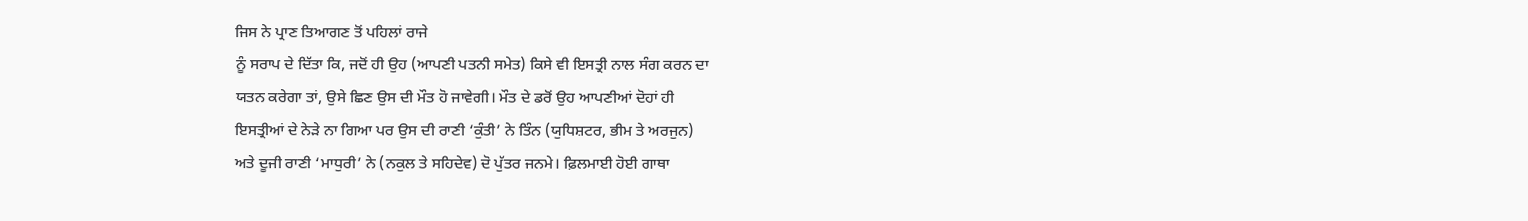ਜਿਸ ਨੇ ਪ੍ਰਾਣ ਤਿਆਗਣ ਤੋਂ ਪਹਿਲਾਂ ਰਾਜੇ
ਨੂੰ ਸਰਾਪ ਦੇ ਦਿੱਤਾ ਕਿ, ਜਦੋਂ ਹੀ ਉਹ (ਆਪਣੀ ਪਤਨੀ ਸਮੇਤ) ਕਿਸੇ ਵੀ ਇਸਤ੍ਰੀ ਨਾਲ ਸੰਗ ਕਰਨ ਦਾ
ਯਤਨ ਕਰੇਗਾ ਤਾਂ, ਉਸੇ ਛਿਣ ਉਸ ਦੀ ਮੌਤ ਹੋ ਜਾਵੇਗੀ। ਮੌਤ ਦੇ ਡਰੋਂ ਉਹ ਆਪਣੀਆਂ ਦੋਹਾਂ ਹੀ
ਇਸਤ੍ਰੀਆਂ ਦੇ ਨੇੜੇ ਨਾ ਗਿਆ ਪਰ ਉਸ ਦੀ ਰਾਣੀ ‘ਕੁੰਤੀ’ ਨੇ ਤਿੰਨ (ਯੁਧਿਸ਼ਟਰ, ਭੀਮ ਤੇ ਅਰਜੁਨ)
ਅਤੇ ਦੂਜੀ ਰਾਣੀ ‘ਮਾਧੁਰੀ’ ਨੇ (ਨਕੁਲ ਤੇ ਸਹਿਦੇਵ) ਦੋ ਪੁੱਤਰ ਜਨਮੇ। ਫ਼ਿਲਮਾਈ ਹੋਈ ਗਾਥਾ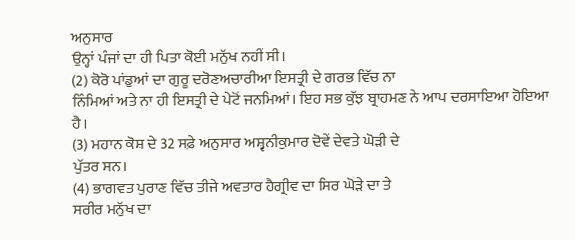ਅਨੁਸਾਰ
ਉਨ੍ਹਾਂ ਪੰਜਾਂ ਦਾ ਹੀ ਪਿਤਾ ਕੋਈ ਮਨੁੱਖ ਨਹੀਂ ਸੀ।
(2) ਕੋਰੋ ਪਾਂਡੁਆਂ ਦਾ ਗੁਰੂ ਦਰੋਣਅਚਾਰੀਆ ਇਸਤ੍ਰੀ ਦੇ ਗਰਭ ਵਿੱਚ ਨਾ
ਨਿੰਮਿਆਂ ਅਤੇ ਨਾ ਹੀ ਇਸਤ੍ਰੀ ਦੇ ਪੇਟੋਂ ਜਨਮਿਆਂ। ਇਹ ਸਭ ਕੁੱਝ ਬ੍ਰਾਹਮਣ ਨੇ ਆਪ ਦਰਸਾਇਆ ਹੋਇਆ
ਹੈ।
(3) ਮਹਾਨ ਕੋਸ਼ ਦੇ 32 ਸਫ਼ੇ ਅਨੁਸਾਰ ਅਸ਼੍ਵਨੀਕੁਮਾਰ ਦੋਵੇਂ ਦੇਵਤੇ ਘੋੜੀ ਦੇ
ਪੁੱਤਰ ਸਨ।
(4) ਭਾਗਵਤ ਪੁਰਾਣ ਵਿੱਚ ਤੀਜੇ ਅਵਤਾਰ ਹੈਗ੍ਰੀਵ ਦਾ ਸਿਰ ਘੋੜੇ ਦਾ ਤੇ
ਸਰੀਰ ਮਨੁੱਖ ਦਾ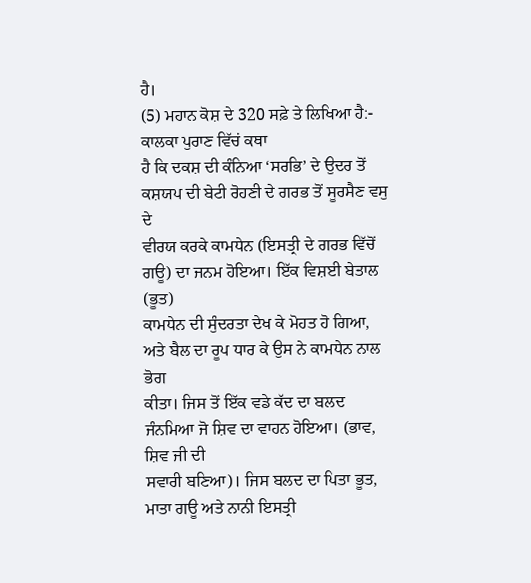ਹੈ।
(5) ਮਹਾਨ ਕੋਸ਼ ਦੇ 320 ਸਫ਼ੇ ਤੇ ਲਿਖਿਆ ਹੈ:- ਕਾਲਕਾ ਪੁਰਾਣ ਵਿੱਚਂ ਕਥਾ
ਹੈ ਕਿ ਦਕਸ਼ ਦੀ ਕੰਨਿਆ ‘ਸਰਭਿ’ ਦੇ ਉਦਰ ਤੋਂ ਕਸ਼ਯਪ ਦੀ ਬੇਟੀ ਰੋਹਣੀ ਦੇ ਗਰਭ ਤੋਂ ਸੂਰਸੈਣ ਵਸੁ ਦੇ
ਵੀਰਯ ਕਰਕੇ ਕਾਮਧੇਨ (ਇਸਤ੍ਰੀ ਦੇ ਗਰਭ ਵਿੱਚੋਂ ਗਊ) ਦਾ ਜਨਮ ਹੋਇਆ। ਇੱਕ ਵਿਸ਼ਈ ਬੇਤਾਲ (ਭੂਤ)
ਕਾਮਧੇਨ ਦੀ ਸੁੰਦਰਤਾ ਦੇਖ ਕੇ ਮੋਹਤ ਹੋ ਗਿਆ, ਅਤੇ ਬੈਲ ਦਾ ਰੂਪ ਧਾਰ ਕੇ ਉਸ ਨੇ ਕਾਮਧੇਨ ਨਾਲ ਭੋਗ
ਕੀਤਾ। ਜਿਸ ਤੋਂ ਇੱਕ ਵਡੇ ਕੱਦ ਦਾ ਬਲਦ ਜੰਨਮਿਆ ਜੋ ਸ਼ਿਵ ਦਾ ਵਾਹਨ ਹੋਇਆ। (ਭਾਵ, ਸ਼ਿਵ ਜੀ ਦੀ
ਸਵਾਰੀ ਬਣਿਆ)। ਜਿਸ ਬਲਦ ਦਾ ਪਿਤਾ ਭੂਤ, ਮਾਤਾ ਗਊ ਅਤੇ ਨਾਨੀ ਇਸਤ੍ਰੀ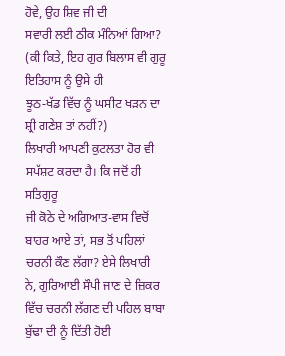ਹੋਵੇ, ਉਹ ਸ਼ਿਵ ਜੀ ਦੀ
ਸਵਾਰੀ ਲਈ ਠੀਕ ਮੰਨਿਆਂ ਗਿਆ? (ਕੀ ਕਿਤੇ, ਇਹ ਗੁਰ ਬਿਲਾਸ ਵੀ ਗੁਰੂ ਇਤਿਹਾਸ ਨੂੰ ਉਸੇ ਹੀ
ਝੂਠ-ਖੱਡ ਵਿੱਚ ਨੂੰ ਘਸੀਟ ਖੜਨ ਦਾ ਸ਼੍ਰੀ ਗਣੇਸ਼ ਤਾਂ ਨਹੀਂ?)
ਲਿਖਾਰੀ ਆਪਣੀ ਕੁਟਲਤਾ ਹੋਰ ਵੀ ਸਪੱਸ਼ਟ ਕਰਦਾ ਹੈ। ਕਿ ਜਦੋਂ ਹੀ ਸਤਿਗੁਰੂ
ਜੀ ਕੋਠੇ ਦੇ ਅਗਿਆਤ-ਵਾਸ ਵਿਚੋਂ ਬਾਹਰ ਆਏ ਤਾਂ, ਸਭ ਤੋਂ ਪਹਿਲਾਂ ਚਰਨੀ ਕੌਣ ਲੱਗਾ? ਏਸੇ ਲਿਖਾਰੀ
ਨੇ, ਗੁਰਿਆਈ ਸੌਪੀ ਜਾਣ ਦੇ ਜ਼ਿਕਰ ਵਿੱਚ ਚਰਨੀ ਲੱਗਣ ਦੀ ਪਹਿਲ ਬਾਬਾ ਬੁੱਢਾ ਦੀ ਨੂੰ ਦਿੱਤੀ ਹੋਈ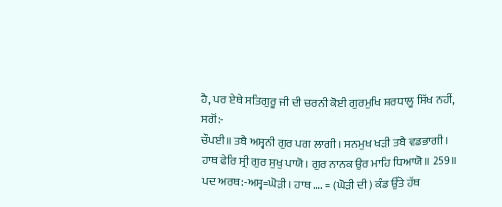ਹੈ, ਪਰ ਏਥੇ ਸਤਿਗੁਰੂ ਜੀ ਦੀ ਚਰਨੀ ਕੋਈ ਗੁਰਮੁਖਿ ਸ਼ਰਧਾਲੂ ਸਿੱਖ ਨਹੀਂ, ਸਗੋਂ:-
ਚੌਪਈ॥ ਤਬੈ ਅਸ੍ਵਨੀ ਗੁਰ ਪਗ ਲਾਗੀ। ਸਨਮੁਖ ਖੜੀ ਤਬੈ ਵਡਭਾਗੀ।
ਹਾਥ ਫੇਰਿ ਸ੍ਰੀ ਗੁਰ ਸੁਖੁ ਪਾਯੋ। ਗੁਰ ਨਾਨਕ ਉਰ ਮਾਹਿ ਧਿਆਯੋ॥ 259॥
ਪਦ ਅਰਥ:-ਅਸ੍ਵ=ਘੋੜੀ। ਹਾਥ …. = (ਘੋੜੀ ਦੀ) ਕੰਡ ਉੱਤੇ ਹੱਥ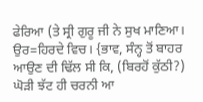ਫੇਰਿਆ (ਤੇ ਸ੍ਰੀ ਗੁਰੂ ਜੀ ਨੇ ਸੁਖ ਮਾਣਿਆ। ਉਰ=ਹਿਰਦੇ ਵਿਚ। {ਭਾਵ, ਸੰਨ੍ਹ ਤੋਂ ਬਾਹਰ
ਆਉਣ ਦੀ ਢਿੱਲ ਸੀ ਕਿ, (ਬਿਰਹੋਂ ਕੁੱਠੀ?) ਘੋੜੀ ਝੱਟ ਹੀ ਚਰਨੀ ਆ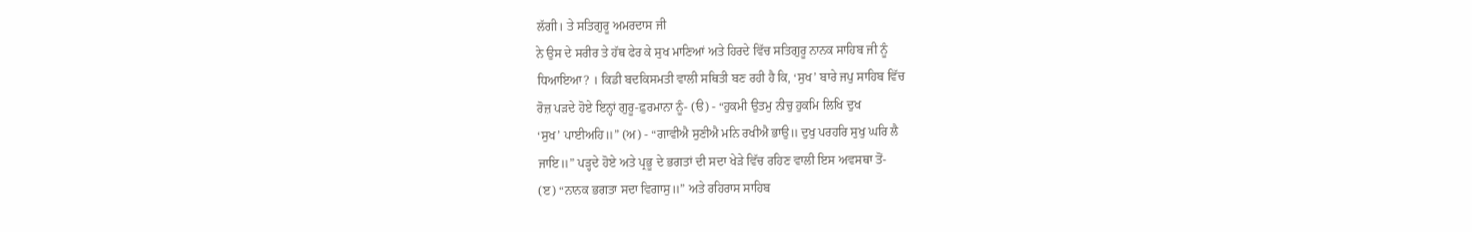ਲੱਗੀ। ਤੇ ਸਤਿਗੁਰੂ ਅਮਰਦਾਸ ਜੀ
ਨੇ ਉਸ ਦੇ ਸਰੀਰ ਤੇ ਹੱਥ ਫੇਰ ਕੇ ਸੁਖ ਮਾਣਿਆਂ ਅਤੇ ਹਿਰਦੇ ਵਿੱਚ ਸਤਿਗੁਰੂ ਨਾਨਕ ਸਾਹਿਬ ਜੀ ਨੂੰ
ਧਿਆਇਆ? । ਕਿਡੀ ਬਦਕਿਸਮਤੀ ਵਾਲੀ ਸਥਿਤੀ ਬਣ ਰਹੀ ਹੈ ਕਿ, ‘ਸੁਖ’ ਬਾਰੇ ਜਪੁ ਸਾਹਿਬ ਵਿੱਚ
ਰੋਜ਼ ਪੜਦੇ ਹੋਏ ਇਨ੍ਹਾਂ ਗੁਰੂ-ਫ਼ੁਰਮਾਨਾ ਨੂੰ- (ੳ) - “ਹੁਕਮੀ ਉਤਮੁ ਨੀਚੁ ਹੁਕਮਿ ਲਿਖਿ ਦੁਖ
‘ਸੁਖ’ ਪਾਈਅਹਿ॥” (ਅ) - “ਗਾਵੀਐ ਸੁਣੀਐ ਮਨਿ ਰਖੀਐ ਭਾਉ॥ ਦੁਖੁ ਪਰਹਰਿ ਸੁਖੁ ਘਰਿ ਲੈ
ਜਾਇ॥” ਪੜ੍ਹਦੇ ਹੋਏ ਅਤੇ ਪ੍ਰਭੂ ਦੇ ਭਗਤਾਂ ਦੀ ਸਦਾ ਖੇੜੇ ਵਿੱਚ ਰਹਿਣ ਵਾਲੀ ਇਸ ਅਵਸਥਾ ਤੋਂ-
(ੲ) “ਨਾਨਕ ਭਗਤਾ ਸਦਾ ਵਿਗਾਸੁ॥” ਅਤੇ ਰਹਿਰਾਸ ਸਾਹਿਬ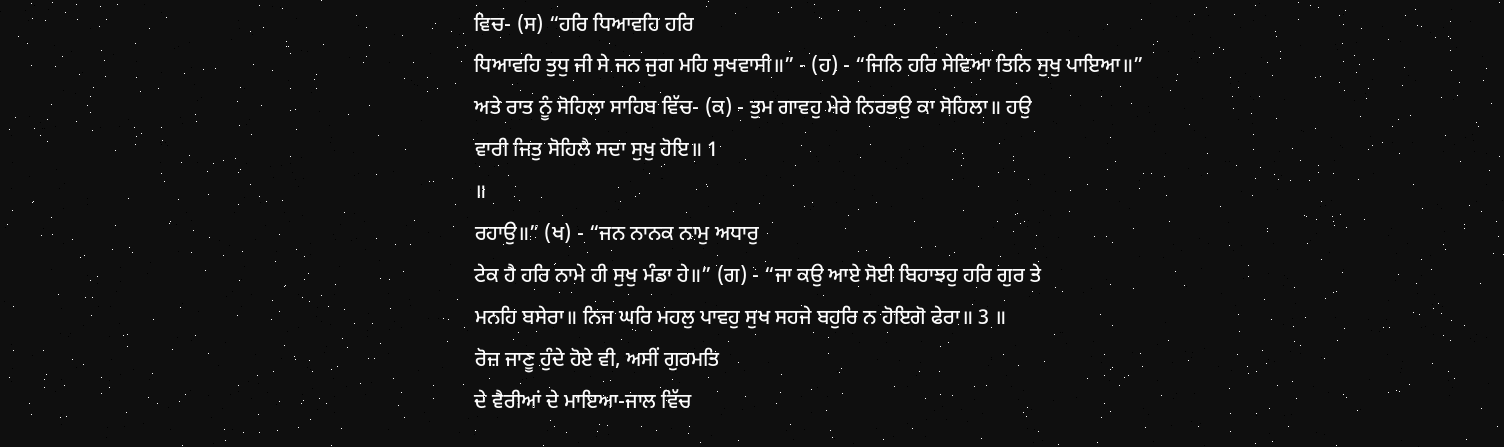ਵਿਚ- (ਸ) “ਹਰਿ ਧਿਆਵਹਿ ਹਰਿ
ਧਿਆਵਹਿ ਤੁਧੁ ਜੀ ਸੇ ਜਨ ਜੁਗ ਮਹਿ ਸੁਖਵਾਸੀ॥” - (ਹ) - “ਜਿਨਿ ਹਰਿ ਸੇਵਿਆ ਤਿਨਿ ਸੁਖੁ ਪਾਇਆ॥”
ਅਤੇ ਰਾਤ ਨੂੰ ਸੋਹਿਲਾ ਸਾਹਿਬ ਵਿੱਚ- (ਕ) - ਤੁਮ ਗਾਵਹੁ ਮੇਰੇ ਨਿਰਭਉ ਕਾ ਸੋਹਿਲਾ॥ ਹਉ
ਵਾਰੀ ਜਿਤੁ ਸੋਹਿਲੈ ਸਦਾ ਸੁਖੁ ਹੋਇ॥ 1
॥
ਰਹਾਉ॥” (ਖ) - “ਜਨ ਨਾਨਕ ਨਾਮੁ ਅਧਾਰੁ
ਟੇਕ ਹੈ ਹਰਿ ਨਾਮੇ ਹੀ ਸੁਖੁ ਮੰਡਾ ਹੇ॥” (ਗ) - “ਜਾ ਕਉ ਆਏ ਸੋਈ ਬਿਹਾਝਹੁ ਹਰਿ ਗੁਰ ਤੇ
ਮਨਹਿ ਬਸੇਰਾ॥ ਨਿਜ ਘਰਿ ਮਹਲੁ ਪਾਵਹੁ ਸੁਖ ਸਹਜੇ ਬਹੁਰਿ ਨ ਹੋਇਗੋ ਫੇਰਾ॥ 3 ॥
ਰੋਜ਼ ਜਾਣੂ ਹੁੰਦੇ ਹੋਏ ਵੀ, ਅਸੀਂ ਗੁਰਮਤਿ
ਦੇ ਵੈਰੀਆਂ ਦੇ ਮਾਇਆ-ਜਾਲ ਵਿੱਚ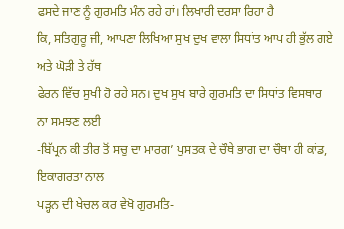ਫਸਦੇ ਜਾਣ ਨੂੰ ਗੁਰਮਤਿ ਮੰਨ ਰਹੇ ਹਾਂ। ਲਿਖਾਰੀ ਦਰਸਾ ਰਿਹਾ ਹੈ
ਕਿ, ਸਤਿਗੁਰੂ ਜੀ, ਆਪਣਾ ਲਿਖਿਆ ਸੁਖ ਦੁਖ ਵਾਲਾ ਸਿਧਾਂਤ ਆਪ ਹੀ ਭੁੱਲ ਗਏ ਅਤੇ ਘੋੜੀ ਤੇ ਹੱਥ
ਫੇਰਨ ਵਿੱਚ ਸੁਖੀ ਹੋ ਰਹੇ ਸਨ। ਦੁਖ ਸੁਖ ਬਾਰੇ ਗੁਰਮਤਿ ਦਾ ਸਿਧਾਂਤ ਵਿਸਥਾਰ ਨਾ ਸਮਝਣ ਲਈ
-ਬਿੱਪ੍ਰਨ ਕੀ ਤੀਰ ਤੋਂ ਸਚੁ ਦਾ ਮਾਰਗ’ ਪੁਸਤਕ ਦੇ ਚੌਥੇ ਭਾਗ ਦਾ ਚੌਥਾ ਹੀ ਕਾਂਡ, ਇਕਾਗਰਤਾ ਨਾਲ
ਪੜ੍ਹਨ ਦੀ ਖੇਚਲ ਕਰ ਵੇਖੋ ਗੁਰਮਤਿ-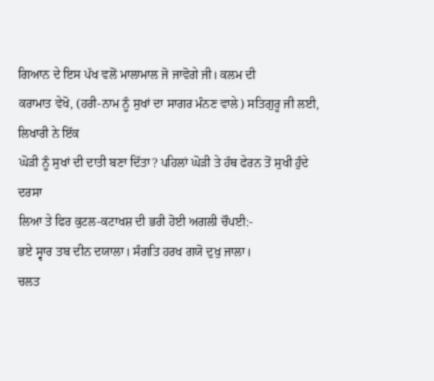ਗਿਆਨ ਦੇ ਇਸ ਪੱਖ ਵਲੋਂ ਮਾਲਾਮਾਲ ਜੋ ਜਾਵੋਗੇ ਜੀ। ਕਲਮ ਦੀ
ਕਰਾਮਾਤ ਵੇਖੋ, (ਹਰੀ-ਨਾਮ ਨੂੰ ਸੁਖਾਂ ਦਾ ਸਾਗਰ ਮੰਨਣ ਵਾਲੇ) ਸਤਿਗੁਰੂ ਜੀ ਲਈ, ਲਿਖਾਰੀ ਨੇ ਇੱਕ
ਘੋੜੀ ਨੂੰ ਸੁਖਾਂ ਦੀ ਦਾਤੀ ਬਣਾ ਦਿੱਤਾ? ਪਹਿਲਾਂ ਘੋੜੀ ਤੇ ਹੱਥ ਫੇਰਨ ਤੋਂ ਸੁਖੀ ਹੁੰਦੇ ਦਰਸਾ
ਲਿਆ ਤੇ ਫਿਰ ਕੁਟਲ-ਕਟਾਖਸ਼ ਦੀ ਭਰੀ ਹੋਈ ਅਗਲੀ ਚੌਪਈ:-
ਭਏ ਸ੍ਵਾਰ ਤਬ ਦੀਨ ਦਯਾਲਾ। ਸੰਗਤਿ ਹਰਖ ਗਯੋ ਦੁਖੁ ਜਾਲਾ।
ਚਲਤ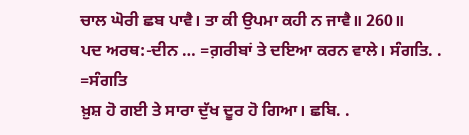ਚਾਲ ਘੋਰੀ ਛਬ ਪਾਵੈ। ਤਾ ਕੀ ਉਪਮਾ ਕਹੀ ਨ ਜਾਵੈ॥ 260॥
ਪਦ ਅਰਥ:-ਦੀਨ … =ਗ਼ਰੀਬਾਂ ਤੇ ਦਇਆ ਕਰਨ ਵਾਲੇ। ਸੰਗਤਿ. . =ਸੰਗਤਿ
ਖ਼ੁਸ਼ ਹੋ ਗਈ ਤੇ ਸਾਰਾ ਦੁੱਖ ਦੂਰ ਹੋ ਗਿਆ। ਛਬਿ. .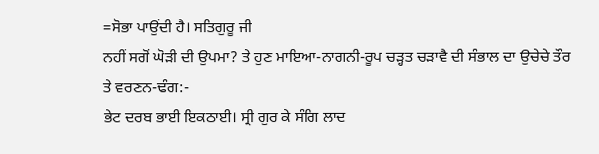=ਸੋਭਾ ਪਾਉਂਦੀ ਹੈ। ਸਤਿਗੁਰੂ ਜੀ
ਨਹੀਂ ਸਗੋਂ ਘੋੜੀ ਦੀ ਉਪਮਾ? ਤੇ ਹੁਣ ਮਾਇਆ-ਨਾਗਨੀ-ਰੂਪ ਚੜ੍ਹਤ ਚੜਾਵੈ ਦੀ ਸੰਭਾਲ ਦਾ ਉਚੇਚੇ ਤੌਰ
ਤੇ ਵਰਣਨ-ਢੰਗ:-
ਭੇਟ ਦਰਬ ਭਾਈ ਇਕਠਾਈ। ਸ੍ਰੀ ਗੁਰ ਕੇ ਸੰਗਿ ਲਾਦ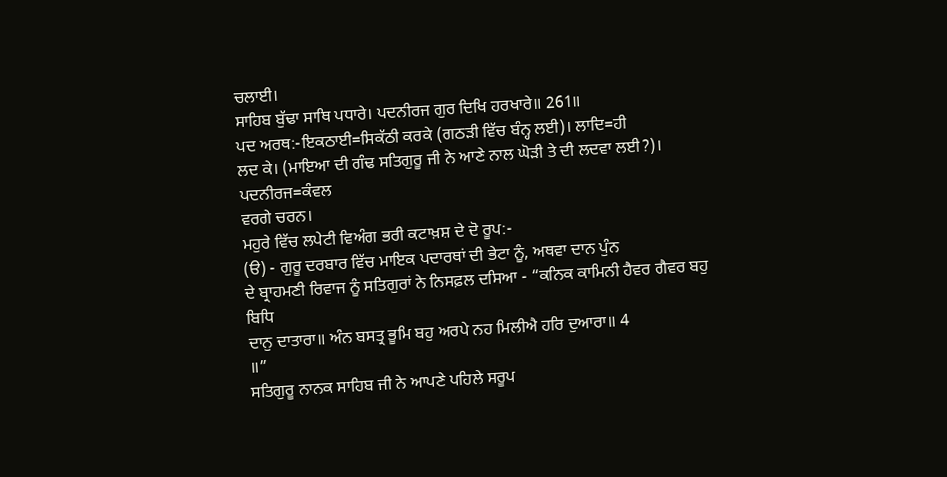ਚਲਾਈ।
ਸਾਹਿਬ ਬੁੱਢਾ ਸਾਥਿ ਪਧਾਰੇ। ਪਦਨੀਰਜ ਗੁਰ ਦਿਖਿ ਹਰਖਾਰੇ॥ 261॥
ਪਦ ਅਰਥ:-ਇਕਠਾਈ=ਸਿਕੱਠੀ ਕਰਕੇ (ਗਠੜੀ ਵਿੱਚ ਬੰਨ੍ਹ ਲਈ)। ਲਾਦਿ=ਹੀ
ਲਦ ਕੇ। (ਮਾਇਆ ਦੀ ਗੰਢ ਸਤਿਗੁਰੂ ਜੀ ਨੇ ਆਣੇ ਨਾਲ ਘੋੜੀ ਤੇ ਦੀ ਲਦਵਾ ਲਈ?)। ਪਦਨੀਰਜ=ਕੰਵਲ
ਵਰਗੇ ਚਰਨ।
ਮਹੁਰੇ ਵਿੱਚ ਲਪੇਟੀ ਵਿਅੰਗ ਭਰੀ ਕਟਾਖ਼ਸ਼ ਦੇ ਦੋ ਰੂਪ:-
(ੳ) - ਗੁਰੂ ਦਰਬਾਰ ਵਿੱਚ ਮਾਇਕ ਪਦਾਰਥਾਂ ਦੀ ਭੇਟਾ ਨੂੰ, ਅਥਵਾ ਦਾਨ ਪੁੰਨ
ਦੇ ਬ੍ਰਾਹਮਣੀ ਰਿਵਾਜ ਨੂੰ ਸਤਿਗੁਰਾਂ ਨੇ ਨਿਸਫ਼ਲ ਦਸਿਆ - “ਕਨਿਕ ਕਾਮਿਨੀ ਹੈਵਰ ਗੈਵਰ ਬਹੁ ਬਿਧਿ
ਦਾਨੁ ਦਾਤਾਰਾ॥ ਅੰਨ ਬਸਤ੍ਰ ਭੂਮਿ ਬਹੁ ਅਰਪੇ ਨਹ ਮਿਲੀਐ ਹਰਿ ਦੁਆਰਾ॥ 4
॥”
ਸਤਿਗੁਰੂ ਨਾਨਕ ਸਾਹਿਬ ਜੀ ਨੇ ਆਪਣੇ ਪਹਿਲੇ ਸਰੂਪ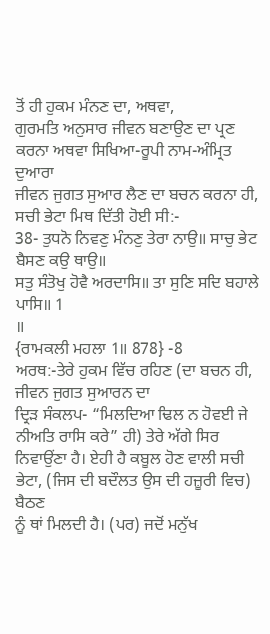ਤੋਂ ਹੀ ਹੁਕਮ ਮੰਨਣ ਦਾ, ਅਥਵਾ,
ਗੁਰਮਤਿ ਅਨੁਸਾਰ ਜੀਵਨ ਬਣਾਉਣ ਦਾ ਪ੍ਰਣ ਕਰਨਾ ਅਥਵਾ ਸਿਖਿਆ-ਰੂਪੀ ਨਾਮ-ਅੰਮ੍ਰਿਤ ਦੁਆਰਾ
ਜੀਵਨ ਜੁਗਤ ਸੁਆਰ ਲੈਣ ਦਾ ਬਚਨ ਕਰਨਾ ਹੀ, ਸਚੀ ਭੇਟਾ ਮਿਥ ਦਿੱਤੀ ਹੋਈ ਸੀ:-
38- ਤੁਧਨੋ ਨਿਵਣੁ ਮੰਨਣੁ ਤੇਰਾ ਨਾਉ॥ ਸਾਚੁ ਭੇਟ ਬੈਸਣ ਕਉ ਥਾਉ॥
ਸਤੁ ਸੰਤੋਖੁ ਹੋਵੈ ਅਰਦਾਸਿ॥ ਤਾ ਸੁਣਿ ਸਦਿ ਬਹਾਲੇ ਪਾਸਿ॥ 1
॥
{ਰਾਮਕਲੀ ਮਹਲਾ 1॥ 878} -8
ਅਰਥ:-ਤੇਰੇ ਹੁਕਮ ਵਿੱਚ ਰਹਿਣ (ਦਾ ਬਚਨ ਹੀ, ਜੀਵਨ ਜੁਗਤ ਸੁਆਰਨ ਦਾ
ਦ੍ਰਿੜ ਸੰਕਲਪ- “ਮਿਲਦਿਆ ਢਿਲ ਨ ਹੋਵਈ ਜੇ ਨੀਅਤਿ ਰਾਸਿ ਕਰੇ” ਹੀ) ਤੇਰੇ ਅੱਗੇ ਸਿਰ
ਨਿਵਾਉਂਣਾ ਹੈ। ਏਹੀ ਹੈ ਕਬੂਲ ਹੋਣ ਵਾਲੀ ਸਚੀ ਭੇਟਾ, (ਜਿਸ ਦੀ ਬਦੌਲਤ ਉਸ ਦੀ ਹਜ਼ੂਰੀ ਵਿਚ) ਬੈਠਣ
ਨੂੰ ਥਾਂ ਮਿਲਦੀ ਹੈ। (ਪਰ) ਜਦੋਂ ਮਨੁੱਖ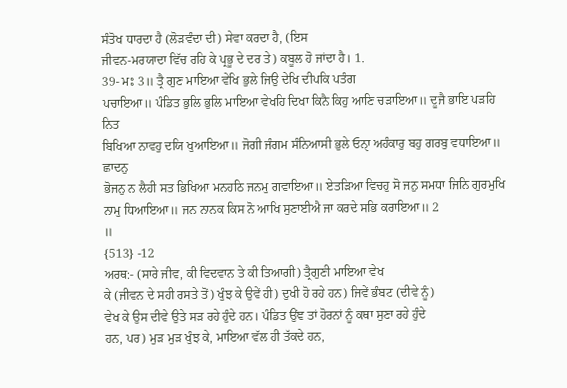ਸੰਤੋਖ ਧਾਰਦਾ ਹੈ (ਲੋੜਵੰਦਾ ਦੀ) ਸੇਵਾ ਕਰਦਾ ਹੈ, (ਇਸ
ਜੀਵਨ-ਮਰਯਾਦਾ ਵਿੱਚ ਰਹਿ ਕੇ ਪ੍ਰਭੂ ਦੇ ਦਰ ਤੇ) ਕਬੂਲ ਹੋ ਜਾਂਦਾ ਹੈ। 1.
39- ਮਃ 3॥ ਤ੍ਰੈ ਗੁਣ ਮਾਇਆ ਵੇਖਿ ਭੁਲੇ ਜਿਉ ਦੇਖਿ ਦੀਪਕਿ ਪਤੰਗ
ਪਚਾਇਆ॥ ਪੰਡਿਤ ਭੁਲਿ ਭੁਲਿ ਮਾਇਆ ਵੇਖਹਿ ਦਿਖਾ ਕਿਨੈ ਕਿਹੁ ਆਣਿ ਚੜਾਇਆ॥ ਦੂਜੈ ਭਾਇ ਪੜਹਿ ਨਿਤ
ਬਿਖਿਆ ਨਾਵਹੁ ਦਯਿ ਖੁਆਇਆ॥ ਜੋਗੀ ਜੰਗਮ ਸੰਨਿਆਸੀ ਭੁਲੇ ਓਨਾੑ ਅਹੰਕਾਰੁ ਬਹੁ ਗਰਬੁ ਵਧਾਇਆ॥ ਛਾਦਨੁ
ਭੋਜਨੁ ਨ ਲੈਹੀ ਸਤ ਭਿਖਿਆ ਮਨਹਠਿ ਜਨਮੁ ਗਵਾਇਆ॥ ਏਤੜਿਆ ਵਿਚਹੁ ਸੋ ਜਨੁ ਸਮਧਾ ਜਿਨਿ ਗੁਰਮੁਖਿ
ਨਾਮੁ ਧਿਆਇਆ॥ ਜਨ ਨਾਨਕ ਕਿਸ ਨੋ ਆਖਿ ਸੁਣਾਈਐ ਜਾ ਕਰਦੇ ਸਭਿ ਕਰਾਇਆ॥ 2
॥
{513} -12
ਅਰਥ:- (ਸਾਰੇ ਜੀਵ, ਕੀ ਵਿਦਵਾਨ ਤੇ ਕੀ ਤਿਆਗੀ) ਤ੍ਰੈਗੁਣੀ ਮਾਇਆ ਵੇਖ
ਕੇ (ਜੀਵਨ ਦੇ ਸਹੀ ਰਸਤੇ ਤੋਂ) ਖੁੰਝ ਕੇ ਉਵੇਂ ਹੀ) ਦੁਖੀ ਹੋ ਰਹੇ ਹਨ) ਜਿਵੇਂ ਭੰਬਟ (ਦੀਵੇ ਨੂੰ)
ਵੇਖ ਕੇ ਉਸ ਦੀਵੇ ਉਤੇ ਸੜ ਰਹੇ ਹੁੰਦੇ ਹਨ। ਪੰਡਿਤ ਉਂਞ ਤਾਂ ਹੋਰਨਾਂ ਨੂੰ ਕਥਾ ਸੁਣਾ ਰਹੇ ਹੁੰਦੇ
ਹਨ, ਪਰ) ਮੁੜ ਮੁੜ ਖੁੰਝ ਕੇ, ਮਾਇਆ ਵੱਲ ਹੀ ਤੱਕਦੇ ਹਨ,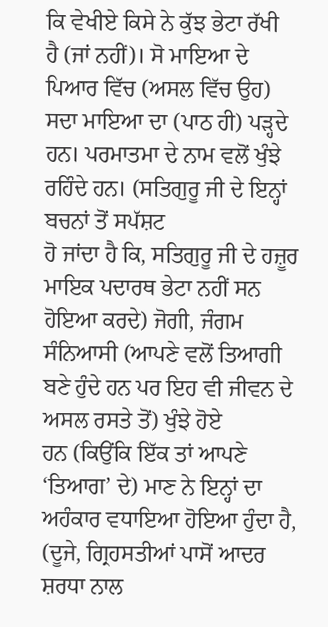ਕਿ ਵੇਖੀਏ ਕਿਸੇ ਨੇ ਕੁੱਝ ਭੇਟਾ ਰੱਖੀ
ਹੈ (ਜਾਂ ਨਹੀਂ)। ਸੋ ਮਾਇਆ ਦੇ ਪਿਆਰ ਵਿੱਚ (ਅਸਲ ਵਿੱਚ ਉਹ) ਸਦਾ ਮਾਇਆ ਦਾ (ਪਾਠ ਹੀ) ਪੜ੍ਹਦੇ
ਹਨ। ਪਰਮਾਤਮਾ ਦੇ ਨਾਮ ਵਲੋਂ ਖੁੰਝੇ ਰਹਿੰਦੇ ਹਨ। (ਸਤਿਗੁਰੂ ਜੀ ਦੇ ਇਨ੍ਹਾਂ ਬਚਨਾਂ ਤੋਂ ਸਪੱਸ਼ਟ
ਹੋ ਜਾਂਦਾ ਹੈ ਕਿ, ਸਤਿਗੁਰੂ ਜੀ ਦੇ ਹਜ਼ੂਰ ਮਾਇਕ ਪਦਾਰਥ ਭੇਟਾ ਨਹੀਂ ਸਨ ਹੋਇਆ ਕਰਦੇ) ਜੋਗੀ, ਜੰਗਮ
ਸੰਨਿਆਸੀ (ਆਪਣੇ ਵਲੋਂ ਤਿਆਗੀ ਬਣੇ ਹੁੰਦੇ ਹਨ ਪਰ ਇਹ ਵੀ ਜੀਵਨ ਦੇ ਅਸਲ ਰਸਤੇ ਤੋਂ) ਖੁੰਝੇ ਹੋਏ
ਹਨ (ਕਿਉਂਕਿ ਇੱਕ ਤਾਂ ਆਪਣੇ ‘ਤਿਆਗ’ ਦੇ) ਮਾਣ ਨੇ ਇਨ੍ਹਾਂ ਦਾ ਅਹੰਕਾਰ ਵਧਾਇਆ ਹੋਇਆ ਹੁੰਦਾ ਹੈ,
(ਦੂਜੇ, ਗ੍ਰਿਹਸਤੀਆਂ ਪਾਸੋਂ ਆਦਰ ਸ਼ਰਧਾ ਨਾਲ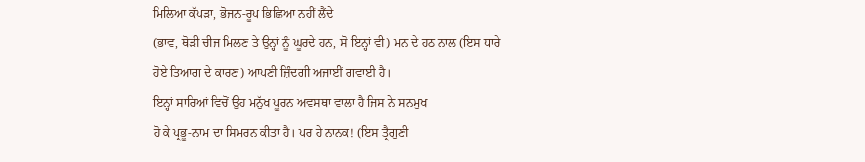ਮਿਲਿਆ ਕੱਪੜਾ, ਭੋਜਨ-ਰੂਪ ਭਿਛਿਆ ਨਹੀਂ ਲੈਂਦੇ
(ਭਾਵ, ਥੋੜੀ ਚੀਜ ਮਿਲਣ ਤੇ ਉਨ੍ਹਾਂ ਨੂੰ ਘੂਰਦੇ ਹਨ, ਸੋ ਇਨ੍ਹਾਂ ਵੀ) ਮਨ ਦੇ ਹਠ ਨਾਲ (ਇਸ ਧਾਰੇ
ਹੋਏ ਤਿਆਗ ਦੇ ਕਾਰਣ) ਆਪਣੀ ਜ਼ਿੰਦਗੀ ਅਜਾਈਂ ਗਵਾਈ ਹੈ।
ਇਨ੍ਹਾਂ ਸਾਰਿਆਂ ਵਿਚੋਂ ਉਹ ਮਨੁੱਖ ਪੂਰਨ ਅਵਸਥਾ ਵਾਲਾ ਹੈ ਜਿਸ ਨੇ ਸਨਮੁਖ
ਹੋ ਕੇ ਪ੍ਰਭੂ-ਨਾਮ ਦਾ ਸਿਮਰਨ ਕੀਤਾ ਹੈ। ਪਰ ਹੇ ਨਾਨਕ! (ਇਸ ਤ੍ਰੈਗੁਣੀ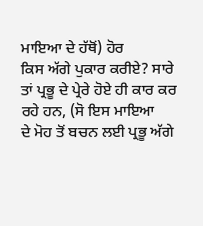ਮਾਇਆ ਦੇ ਹੱਥੋਂ) ਹੋਰ
ਕਿਸ ਅੱਗੇ ਪੁਕਾਰ ਕਰੀਏ? ਸਾਰੇ ਤਾਂ ਪ੍ਰਭੂ ਦੇ ਪ੍ਰੇਰੇ ਹੋਏ ਹੀ ਕਾਰ ਕਰ ਰਹੇ ਹਨ, (ਸੋ ਇਸ ਮਾਇਆ
ਦੇ ਮੋਹ ਤੋਂ ਬਚਨ ਲਈ ਪ੍ਰਭੂ ਅੱਗੇ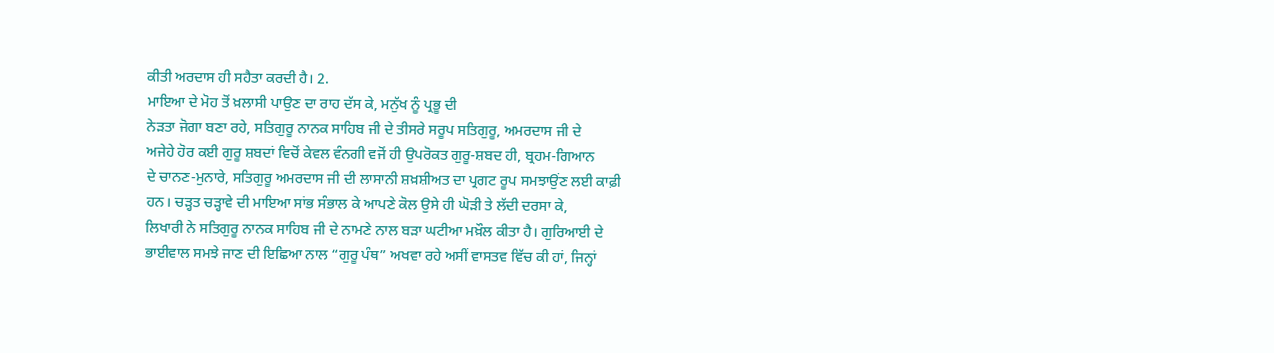ਕੀਤੀ ਅਰਦਾਸ ਹੀ ਸਹੈਤਾ ਕਰਦੀ ਹੈ। 2.
ਮਾਇਆ ਦੇ ਮੋਹ ਤੋਂ ਖ਼ਲਾਸੀ ਪਾਉਣ ਦਾ ਰਾਹ ਦੱਸ ਕੇ, ਮਨੁੱਖ ਨੂੰ ਪ੍ਰਭੂ ਦੀ
ਨੇੜਤਾ ਜੋਗਾ ਬਣਾ ਰਹੇ, ਸਤਿਗੁਰੂ ਨਾਨਕ ਸਾਹਿਬ ਜੀ ਦੇ ਤੀਸਰੇ ਸਰੂਪ ਸਤਿਗੁਰੂ, ਅਮਰਦਾਸ ਜੀ ਦੇ
ਅਜੇਹੇ ਹੋਰ ਕਈ ਗੁਰੂ ਸ਼ਬਦਾਂ ਵਿਚੋਂ ਕੇਵਲ ਵੰਨਗੀ ਵਜੋਂ ਹੀ ਉਪਰੋਕਤ ਗੁਰੂ-ਸ਼ਬਦ ਹੀ, ਬ੍ਰਹਮ-ਗਿਆਨ
ਦੇ ਚਾਨਣ-ਮੁਨਾਰੇ, ਸਤਿਗੁਰੂ ਅਮਰਦਾਸ ਜੀ ਦੀ ਲਾਸਾਨੀ ਸ਼ਖ਼ਸ਼ੀਅਤ ਦਾ ਪ੍ਰਗਟ ਰੂਪ ਸਮਝਾਉਂਣ ਲਈ ਕਾਫ਼ੀ
ਹਨ। ਚੜ੍ਹਤ ਚੜ੍ਹਾਵੇ ਦੀ ਮਾਇਆ ਸਾਂਭ ਸੰਭਾਲ ਕੇ ਆਪਣੇ ਕੋਲ ਉਸੇ ਹੀ ਘੋੜੀ ਤੇ ਲੱਦੀ ਦਰਸਾ ਕੇ,
ਲਿਖਾਰੀ ਨੇ ਸਤਿਗੁਰੂ ਨਾਨਕ ਸਾਹਿਬ ਜੀ ਦੇ ਨਾਮਣੇ ਨਾਲ ਬੜਾ ਘਟੀਆ ਮਖ਼ੌਲ ਕੀਤਾ ਹੈ। ਗੁਰਿਆਈ ਦੇ
ਭਾਈਵਾਲ ਸਮਝੇ ਜਾਣ ਦੀ ਇਛਿਆ ਨਾਲ “ਗੁਰੂ ਪੰਥ” ਅਖਵਾ ਰਹੇ ਅਸੀਂ ਵਾਸਤਵ ਵਿੱਚ ਕੀ ਹਾਂ, ਜਿਨ੍ਹਾਂ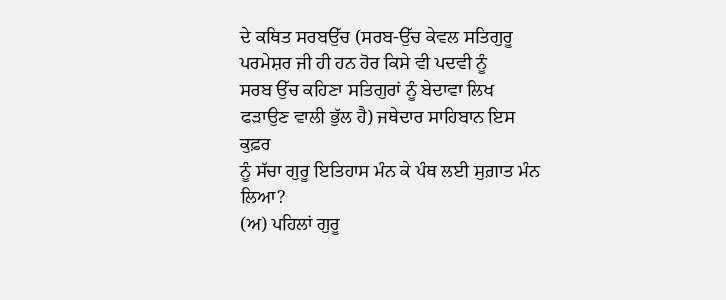ਦੇ ਕਥਿਤ ਸਰਬਉੱਚ (ਸਰਬ-ਉੱਚ ਕੇਵਲ ਸਤਿਗੁਰੂ ਪਰਮੇਸ਼ਰ ਜੀ ਹੀ ਹਨ ਹੋਰ ਕਿਸੇ ਵੀ ਪਦਵੀ ਨੂੰ
ਸਰਬ ਉੱਚ ਕਹਿਣਾ ਸਤਿਗੁਰਾਂ ਨੂੰ ਬੇਦਾਵਾ ਲਿਖ ਫੜਾਉਣ ਵਾਲੀ ਭੁੱਲ ਹੈ) ਜਥੇਦਾਰ ਸਾਹਿਬਾਨ ਇਸ ਕੁਫ਼ਰ
ਨੂੰ ਸੱਚਾ ਗੁਰੂ ਇਤਿਹਾਸ ਮੰਨ ਕੇ ਪੰਥ ਲਈ ਸੁਗ਼ਾਤ ਮੰਨ ਲਿਆ?
(ਅ) ਪਹਿਲਾਂ ਗੁਰੂ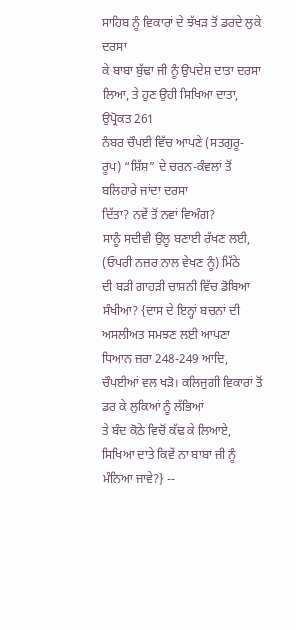ਸਾਹਿਬ ਨੂੰ ਵਿਕਾਰਾਂ ਦੇ ਝੱਖੜ ਤੋਂ ਡਰਦੇ ਲੁਕੇ ਦਰਸਾ
ਕੇ ਬਾਬਾ ਬੁੱਢਾ ਜੀ ਨੂੰ ਉਪਦੇਸ਼ ਦਾਤਾ ਦਰਸਾ ਲਿਆ, ਤੇ ਹੁਣ ਉਹੀ ਸਿਖਿਆ ਦਾਤਾ, ਉਪ੍ਰੋਕਤ 261
ਨੰਬਰ ਚੌਪਈ ਵਿੱਚ ਆਪਣੇ (ਸਤਗੁਰੂ-ਰੂਪ) “ਸ਼ਿੱਸ਼” ਦੇ ਚਰਨ-ਕੰਵਲਾਂ ਤੋਂ ਬਲਿਹਾਰੇ ਜਾਂਦਾ ਦਰਸਾ
ਦਿੱਤਾ? ਨਵੇਂ ਤੋਂ ਨਵਾਂ ਵਿਅੰਗ?
ਸਾਨੂੰ ਸਦੀਵੀ ਉਲੂ ਬਣਾਈ ਰੱਖਣ ਲਈ, (ਓਪਰੀ ਨਜ਼ਰ ਨਾਲ ਵੇਖਣ ਨੂੰ) ਮਿੱਠੇ
ਦੀ ਬੜੀ ਗਾਹੜੀ ਚਾਸ਼ਨੀ ਵਿੱਚ ਡੋਬਿਆ ਸੰਖੀਆ? {ਦਾਸ ਦੇ ਇਨ੍ਹਾਂ ਬਚਨਾਂ ਦੀ ਅਸਲੀਅਤ ਸਮਝਣ ਲਈ ਆਪਣਾ
ਧਿਆਨ ਜ਼ਰਾ 248-249 ਆਦਿ, ਚੌਪਈਆਂ ਵਲ ਖੜੋ। ਕਲਿਜੁਗੀ ਵਿਕਾਰਾਂ ਤੋਂ ਡਰ ਕੇ ਲੁਕਿਆਂ ਨੂੰ ਲੱਭਿਆਂ
ਤੇ ਬੰਦ ਕੋਠੇ ਵਿਚੋਂ ਕੱਢ ਕੇ ਲਿਆਏ, ਸਿਖਿਆ ਦਾਤੇ ਕਿਵੇਂ ਨਾ ਬਾਬਾ ਜੀ ਨੂੰ ਮੰਨਿਆ ਜਾਵੇ?} --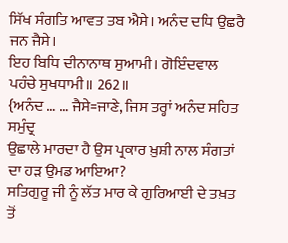ਸਿੱਖ ਸੰਗਤਿ ਆਵਤ ਤਬ ਐਸੇ। ਅਨੰਦ ਦਧਿ ਉਛਰੈ ਜਨ ਜੈਸੇ।
ਇਹ ਬਿਧਿ ਦੀਨਾਨਾਥ ਸੁਆਮੀ। ਗੋਇੰਦਵਾਲ ਪਹੰਚੇ ਸੁਖਧਾਮੀ॥ 262॥
{ਅਨੰਦ … … ਜੈਸੇ=ਜਾਣੇ, ਜਿਸ ਤਰ੍ਹਾਂ ਅਨੰਦ ਸਹਿਤ ਸਮੁੰਦ੍ਰ
ਉਛਾਲੇ ਮਾਰਦਾ ਹੈ ਉਸ ਪ੍ਰਕਾਰ ਖ਼ੁਸ਼ੀ ਨਾਲ ਸੰਗਤਾਂ ਦਾ ਹੜ ਉਮਡ ਆਇਆ?
ਸਤਿਗੁਰੂ ਜੀ ਨੂੰ ਲੱਤ ਮਾਰ ਕੇ ਗੁਰਿਆਈ ਦੇ ਤਖ਼ਤ ਤੋਂ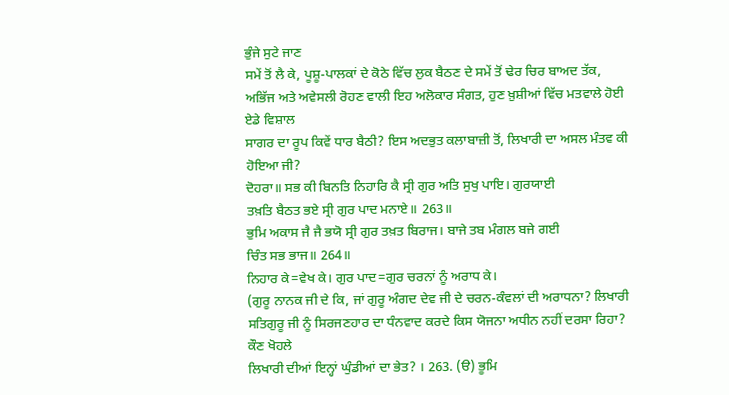ਭੁੰਜੇ ਸੁਟੇ ਜਾਣ
ਸਮੇਂ ਤੋਂ ਲੈ ਕੇ, ਪੂਸ਼ੂ-ਪਾਲਕਾਂ ਦੇ ਕੋਠੇ ਵਿੱਚ ਲੁਕ ਬੈਠਣ ਦੇ ਸਮੇਂ ਤੋਂ ਢੇਰ ਚਿਰ ਬਾਅਦ ਤੱਕ,
ਅਭਿੱਜ ਅਤੇ ਅਵੇਸਲੀ ਰੋਹਣ ਵਾਲੀ ਇਹ ਅਲੋਕਾਰ ਸੰਗਤ, ਹੁਣ ਖ਼ੁਸ਼ੀਆਂ ਵਿੱਚ ਮਤਵਾਲੇ ਹੋਈ ਏਡੇ ਵਿਸ਼ਾਲ
ਸਾਗਰ ਦਾ ਰੂਪ ਕਿਵੇਂ ਧਾਰ ਬੈਠੀ? ਇਸ ਅਦਭੁਤ ਕਲਾਬਾਜ਼ੀ ਤੋਂ, ਲਿਖਾਰੀ ਦਾ ਅਸਲ ਮੰਤਵ ਕੀ ਹੋਇਆ ਜੀ?
ਦੋਹਰਾ॥ ਸਭ ਕੀ ਬਿਨਤਿ ਨਿਹਾਰਿ ਕੈ ਸ੍ਰੀ ਗੁਰ ਅਤਿ ਸੁਖੁ ਪਾਇ। ਗੁਰਯਾਈ
ਤਖ਼ਤਿ ਬੈਠਤ ਭਏ ਸ੍ਰੀ ਗੁਰ ਪਾਦ ਮਨਾਏ॥ 263॥
ਭੁਮਿ ਅਕਾਸ ਜੈ ਜੈ ਭਯੋ ਸ੍ਰੀ ਗੁਰ ਤਖ਼ਤ ਬਿਰਾਜ। ਬਾਜੇ ਤਬ ਮੰਗਲ ਬਜੇ ਗਈ
ਚਿੰਤ ਸਭ ਭਾਜ॥ 264॥
ਨਿਹਾਰ ਕੇ=ਵੇਖ ਕੇ। ਗੁਰ ਪਾਦ=ਗੁਰ ਚਰਨਾਂ ਨੂੰ ਅਰਾਧ ਕੇ।
(ਗੁਰੂ ਨਾਨਕ ਜੀ ਦੇ ਕਿ, ਜਾਂ ਗੁਰੂ ਅੰਗਦ ਦੇਵ ਜੀ ਦੇ ਚਰਨ-ਕੰਵਲਾਂ ਦੀ ਅਰਾਧਨਾ? ਲਿਖਾਰੀ
ਸਤਿਗੁਰੂ ਜੀ ਨੂੰ ਸਿਰਜਣਹਾਰ ਦਾ ਧੰਨਵਾਦ ਕਰਦੇ ਕਿਸ ਯੋਜਨਾ ਅਧੀਨ ਨਹੀਂ ਦਰਸਾ ਰਿਹਾ? ਕੌਣ ਖੋਹਲੇ
ਲਿਖਾਰੀ ਦੀਆਂ ਇਨ੍ਹਾਂ ਘੁੰਡੀਆਂ ਦਾ ਭੇਤ? । 263. (ੳ) ਭੂਮਿ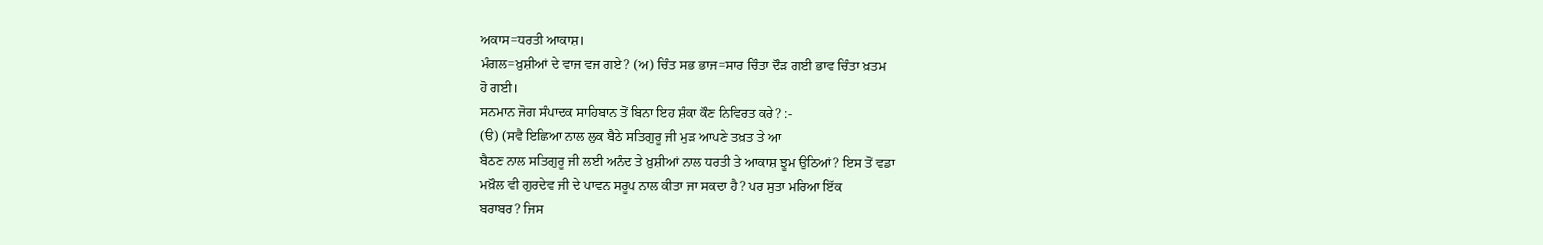ਅਕਾਸ=ਧਰਤੀ ਆਕਾਸ਼।
ਮੰਗਲ=ਖ਼ੁਸ਼ੀਆਂ ਦੇ ਵਾਜ ਵਜ ਗਏ? (ਅ) ਚਿੰਤ ਸਭ ਭਾਜ=ਸਾਰ ਚਿੰਤਾ ਦੌੜ ਗਈ ਭਾਵ ਚਿੰਤਾ ਖ਼ਤਮ
ਹੋ ਗਈ।
ਸਨਮਾਨ ਜੋਗ ਸੰਪਾਦਕ ਸਾਹਿਬਾਨ ਤੋਂ ਬਿਨਾ ਇਹ ਸ਼ੰਕਾ ਕੌਣ ਨਿਵਿਰਤ ਕਰੇ? :-
(ੳ) (ਸਵੈ ਇਛਿਆ ਨਾਲ ਲੁਕ ਬੈਠੇ ਸਤਿਗੁਰੂ ਜੀ ਮੁੜ ਆਪਣੇ ਤਖ਼ਤ ਤੇ ਆ
ਬੈਠਣ ਨਾਲ ਸਤਿਗੁਰੂ ਜੀ ਲਈ ਅਨੰਦ ਤੇ ਖ਼ੁਸ਼ੀਆਂ ਨਾਲ ਧਰਤੀ ਤੇ ਆਕਾਸ਼ ਝੂਮ ਉਠਿਆਂ? ਇਸ ਤੋਂ ਵਡਾ
ਮਖ਼ੌਲ ਵੀ ਗੁਰਦੇਵ ਜੀ ਦੇ ਪਾਵਨ ਸਰੂਪ ਨਾਲ ਕੀਤਾ ਜਾ ਸਕਦਾ ਹੈ? ਪਰ ਸੁਤਾ ਮਰਿਆ ਇੱਕ
ਬਰਾਬਰ? ਜਿਸ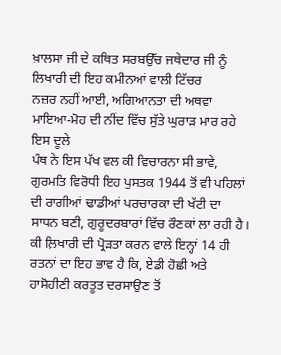ਖ਼ਾਲਸਾ ਜੀ ਦੇ ਕਥਿਤ ਸਰਬਉੱਚ ਜਥੇਦਾਰ ਜੀ ਨੂੰ ਲਿਖਾਰੀ ਦੀ ਇਹ ਕਮੀਨਆਂ ਵਾਲੀ ਟਿੱਚਰ
ਨਜ਼ਰ ਨਹੀਂ ਆਈ, ਅਗਿਆਨਤਾ ਦੀ ਅਥਵਾ ਮਾਇਆ-ਮੋਹ ਦੀ ਨੀਂਦ ਵਿੱਚ ਸੁੱਤੇ ਘੁਰਾੜ ਮਾਰ ਰਹੇ ਇਸ ਦੂਲੇ
ਪੰਥ ਨੇ ਇਸ ਪੱਖ ਵਲ ਕੀ ਵਿਚਾਰਨਾ ਸੀ ਭਾਵੇ, ਗੁਰਮਤਿ ਵਿਰੋਧੀ ਇਹ ਪੁਸਤਕ 1944 ਤੋਂ ਵੀ ਪਹਿਲਾਂ
ਦੀ ਰਾਗੀਆਂ ਢਾਡੀਆਂ ਪਰਚਾਰਕਾ ਦੀ ਖੱਟੀ ਦਾ ਸਾਧਨ ਬਣੀ, ਗੁਰੂਦਰਬਾਰਾਂ ਵਿੱਚ ਰੌਣਕਾਂ ਲਾ ਰਹੀ ਹੈ।
ਕੀ ਲ਼ਿਖਾਰੀ ਦੀ ਪ੍ਰੋੜਤਾ ਕਰਨ ਵਾਲੇ ਇਨ੍ਹਾਂ 14 ਹੀ ਰਤਨਾਂ ਦਾ ਇਹ ਭਾਵ ਹੈ ਕਿ, ਏਡੀ ਹੋਛੀ ਅਤੇ
ਹਾਸੋਹੀਣੀ ਕਰਤੂਤ ਦਰਸਾਉਣ ਤੋਂ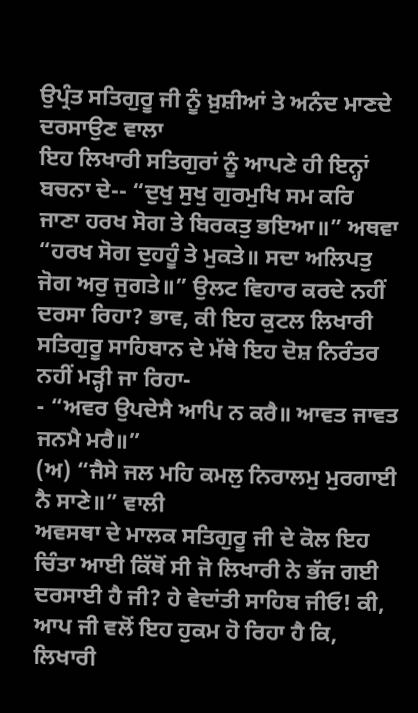ਉਪ੍ਰੰਤ ਸਤਿਗੁਰੂ ਜੀ ਨੂੰ ਖ਼ੁਸ਼ੀਆਂ ਤੇ ਅਨੰਦ ਮਾਣਦੇ ਦਰਸਾਉਣ ਵਾਲਾ
ਇਹ ਲਿਖਾਰੀ ਸਤਿਗੁਰਾਂ ਨੂੰ ਆਪਣੇ ਹੀ ਇਨ੍ਹਾਂ ਬਚਨਾ ਦੇ-- “ਦੁਖੁ ਸੁਖੁ ਗੁਰਮੁਖਿ ਸਮ ਕਰਿ
ਜਾਣਾ ਹਰਖ ਸੋਗ ਤੇ ਬਿਰਕਤੁ ਭਇਆ॥” ਅਥਵਾ “ਹਰਖ ਸੋਗ ਦੁਹਹੂੰ ਤੇ ਮੁਕਤੇ॥ ਸਦਾ ਅਲਿਪਤੁ
ਜੋਗ ਅਰੁ ਜੁਗਤੇ॥” ਉਲਟ ਵਿਹਾਰ ਕਰਦੇ ਨਹੀਂ ਦਰਸਾ ਰਿਹਾ? ਭਾਵ, ਕੀ ਇਹ ਕੁਟਲ ਲਿਖਾਰੀ
ਸਤਿਗੁਰੂ ਸਾਹਿਬਾਨ ਦੇ ਮੱਥੇ ਇਹ ਦੋਸ਼ ਨਿਰੰਤਰ ਨਹੀਂ ਮੜ੍ਹੀ ਜਾ ਰਿਹਾ-
- “ਅਵਰ ਉਪਦੇਸੈ ਆਪਿ ਨ ਕਰੈ॥ ਆਵਤ ਜਾਵਤ ਜਨਮੈ ਮਰੈ॥”
(ਅ) “ਜੈਸੇ ਜਲ ਮਹਿ ਕਮਲੁ ਨਿਰਾਲਮੁ ਮੁਰਗਾਈ ਨੈ ਸਾਣੇ॥” ਵਾਲੀ
ਅਵਸਥਾ ਦੇ ਮਾਲਕ ਸਤਿਗੁਰੂ ਜੀ ਦੇ ਕੋਲ ਇਹ ਚਿੰਤਾ ਆਈ ਕਿੱਥੋਂ ਸੀ ਜੋ ਲਿਖਾਰੀ ਨੇ ਭੱਜ ਗਈ
ਦਰਸਾਈ ਹੈ ਜੀ? ਹੇ ਵੇਦਾਂਤੀ ਸਾਹਿਬ ਜੀਓ! ਕੀ, ਆਪ ਜੀ ਵਲੋਂ ਇਹ ਹੁਕਮ ਹੋ ਰਿਹਾ ਹੈ ਕਿ,
ਲਿਖਾਰੀ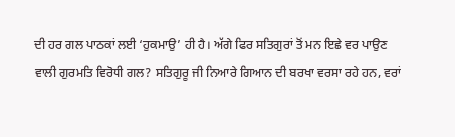ਦੀ ਹਰ ਗਲ ਪਾਠਕਾਂ ਲਈ ‘ਹੁਕਮਾਉ’ ਹੀ ਹੈ। ਅੱਗੇ ਫਿਰ ਸਤਿਗੁਰਾਂ ਤੋਂ ਮਨ ਇਛੇ ਵਰ ਪਾਉਣ
ਵਾਲੀ ਗੁਰਮਤਿ ਵਿਰੋਧੀ ਗਲ? ਸਤਿਗੁਰੂ ਜੀ ਨਿਆਰੇ ਗਿਆਨ ਦੀ ਬਰਖਾ ਵਰਸਾ ਰਹੇ ਹਨ, ਵਰਾਂ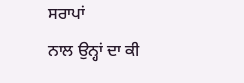ਸਰਾਪਾਂ
ਨਾਲ ਉਨ੍ਹਾਂ ਦਾ ਕੀ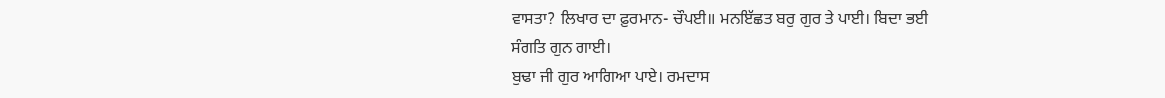ਵਾਸਤਾ? ਲਿਖਾਰ ਦਾ ਫ਼ੁਰਮਾਨ- ਚੌਪਈ॥ ਮਨਇੱਛਤ ਬਰੁ ਗੁਰ ਤੇ ਪਾਈ। ਬਿਦਾ ਭਈ
ਸੰਗਤਿ ਗੁਨ ਗਾਈ।
ਬੁਢਾ ਜੀ ਗੁਰ ਆਗਿਆ ਪਾਏ। ਰਮਦਾਸ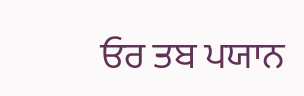ਓਰ ਤਬ ਪਯਾਨ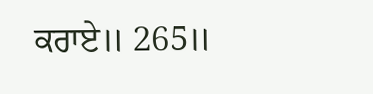ਕਰਾਏ॥ 265॥